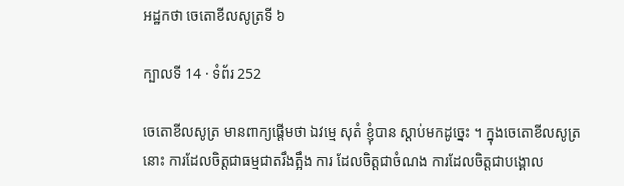អដ្ឋកថា ចេតោខីលសូត្រទី ៦

ក្បាលទី 14 · ទំព័រ 252

ចេតោខីលសូត្រ មានពាក្យផ្តើមថា ឯវម្មេ សុតំ ខ្ញុំបាន ស្តាប់មកដូច្នេះ ។ ក្នុងចេតោខីលសូត្រនោះ ការដែលចិត្តជាធម្មជាតរឹងត្អឹង ការ ដែលចិត្តជាចំណង ការដែលចិត្តជាបង្គោល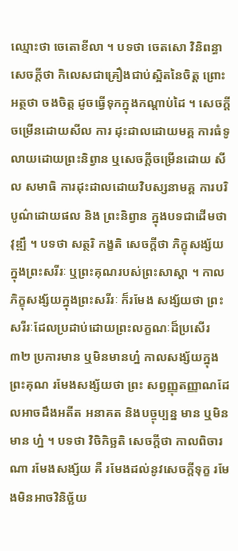ឈ្មោះថា ចេតោខីលា ។ បទថា ចេតសោ វិនិពន្ធា សេចក្តីថា កិលេសជាគ្រឿងជាប់ស្អិតនៃចិត្ត ព្រោះ អត្ថថា ចងចិត្ត ដូចធ្វើទុកក្នុងកណ្តាប់ដៃ ។ សេចក្តីចម្រើនដោយសីល ការ ដុះដាលដោយមគ្គ ការធំទូលាយដោយព្រះនិព្វាន ឬសេចក្តីចម្រើនដោយ សីល សមាធិ ការដុះដាលដោយវិបស្សនាមគ្គ ការបរិបូណ៌ដោយផល និង ព្រះនិព្វាន ក្នុងបទជាដើមថា វុឌ្ឍឹ ។ បទថា សត្ថរិ កង្ខតិ សេចក្តីថា ភិក្ខុសង្ស័យ ក្នុងព្រះសរីរៈ ឬព្រះគុណរបស់ព្រះសាស្តា ។ កាលភិក្ខុសង្ស័យក្នុងព្រះសរីរៈ ក៏រមែង សង្ស័យថា ព្រះសរីរៈដែលប្រដាប់ដោយព្រះលក្ខណៈដ៏ប្រសើរ ៣២ ប្រការមាន ឬមិនមានហ្ន៎ កាលសង្ស័យក្នុងព្រះគុណ រមែងសង្ស័យថា ព្រះ សព្វញ្ញុតញ្ញាណដែលអាចដឹងអតីត អនាគត និងបច្ចុប្បន្ន មាន ឬមិនមាន ហ្ន៎ ។ បទថា វិចិកិច្ឆតិ សេចក្តីថា កាលពិចារណា រមែងសង្ស័យ គឺ រមែងដល់នូវសេចក្តីទុក្ខ រមែងមិនអាចវិនិច្ឆ័យ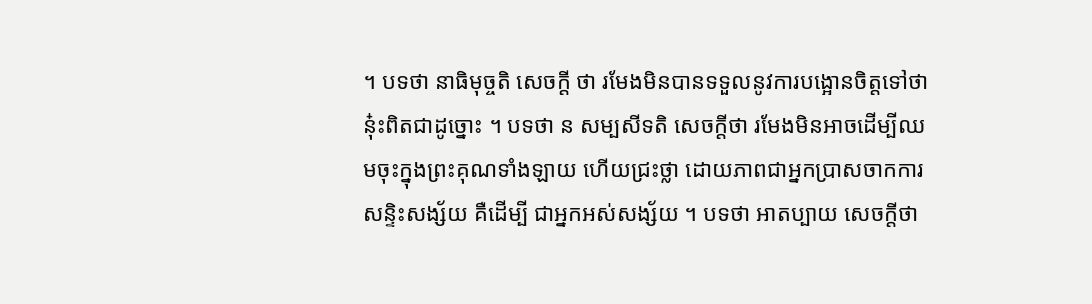។ បទថា នាធិមុច្ចតិ សេចក្តី ថា រមែងមិនបានទទួលនូវការបង្អោនចិត្តទៅថា នុ៎ះពិតជាដូច្នោះ ។ បទថា ន សម្បសីទតិ សេចក្តីថា រមែងមិនអាចដើម្បីឈមចុះក្នុងព្រះគុណទាំងឡាយ ហើយជ្រះថ្លា ដោយភាពជាអ្នកប្រាសចាកការសន្ទិះសង្ស័យ គឺដើម្បី ជាអ្នកអស់សង្ស័យ ។ បទថា អាតប្បាយ សេចក្តីថា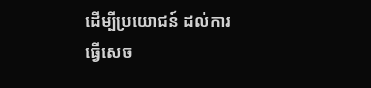ដើម្បីប្រយោជន៍ ដល់ការធ្វើសេច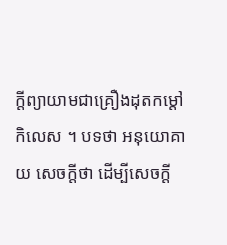ក្តីព្យាយាមជាគ្រឿងដុតកម្តៅកិលេស ។ បទថា អនុយោគាយ សេចក្តីថា ដើម្បីសេចក្តី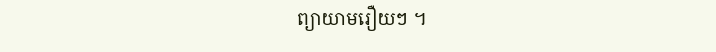ព្យាយាមរឿយៗ ។